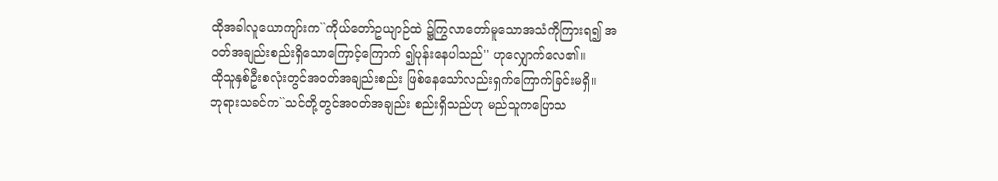ထိုအခါလူယောကျာ်းက``ကိုယ်တော်ဥယျာဉ်ထဲ ၌ကြွလာတော်မူသောအသံကိုကြားရ၍ အဝတ်အချည်းစည်းရှိသောကြောင့်ကြောက် ၍ပုန်းနေပါသည်'' ဟုလျှောက်လေ၏။
ထိုသူနှစ်ဦးစလုံးတွင်အဝတ်အချည်းစည်း ဖြစ်နေသော်လည်းရှက်ကြောက်ခြင်းမရှိ။
ဘုရားသခင်က``သင်တို့တွင်အဝတ်အချည်း စည်းရှိသည်ဟု မည်သူကပြောသ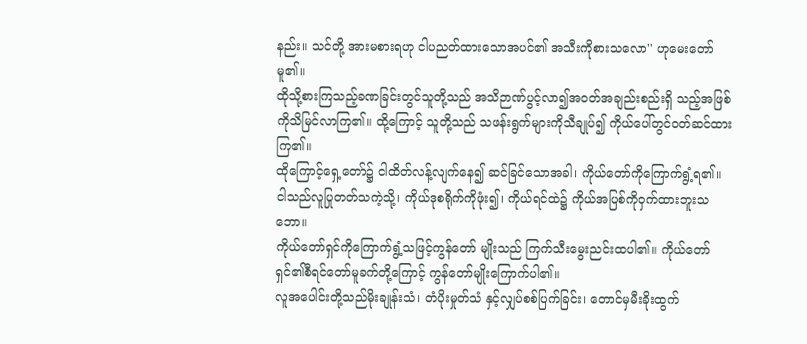နည်း။ သင်တို့ အားမစားရဟု ငါပညတ်ထားသောအပင်၏ အသီးကိုစားသလော'' ဟုမေးတော်မူ၏။
ထိုသို့စားကြသည့်ခဏခြင်းတွင်သူတို့သည် အသိဉာဏ်ပွင့်လာ၍အဝတ်အချည်းစည်းရှိ သည့်အဖြစ်ကိုသိမြင်လာကြ၏။ ထို့ကြောင့် သူတို့သည် သဖန်းရွက်များကိုသီချုပ်၍ ကိုယ်ပေါ်တွင်ဝတ်ဆင်ထားကြ၏။
ထိုကြောင့်ရှေ့တော်၌ ငါထိတ်လန့်လျက်နေ၍ ဆင်ခြင်သောအခါ၊ ကိုယ်တော်ကိုကြောက်ရွံ့ရ၏။
ငါသည်လူပြုတတ်သကဲ့သို့၊ ကိုယ်ဒုစရိုက်ကိုဖုံး၍၊ ကိုယ်ရင်ထဲ၌ ကိုယ်အပြစ်ကိုဝှက်ထားဘူးသဘော။
ကိုယ်တော်ရှင်ကိုကြောက်ရွံ့သဖြင့်ကွန်တော် မျိုးသည် ကြက်သီးမွေးညင်းထပါ၏။ ကိုယ်တော်ရှင်၏စီရင်တော်မူခက်တို့ကြောင့် ကွန်တော်မျိုးကြောက်ပါ၏။
လူအပေါင်းတို့သည်မိုးချုန်းသံ၊ တံပိုးမှုတ်သံ နှင့်လျှပ်စစ်ပြက်ခြင်း၊ တောင်မှမီးခိုးထွက်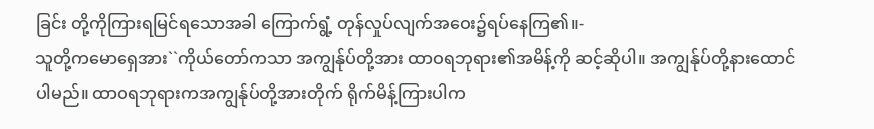ခြင်း တို့ကိုကြားရမြင်ရသောအခါ ကြောက်ရွံ့ တုန်လှုပ်လျက်အဝေး၌ရပ်နေကြ၏။-
သူတို့ကမောရှေအား``ကိုယ်တော်ကသာ အကျွန်ုပ်တို့အား ထာဝရဘုရား၏အမိန့်ကို ဆင့်ဆိုပါ။ အကျွန်ုပ်တို့နားထောင်ပါမည်။ ထာဝရဘုရားကအကျွန်ုပ်တို့အားတိုက် ရိုက်မိန့်ကြားပါက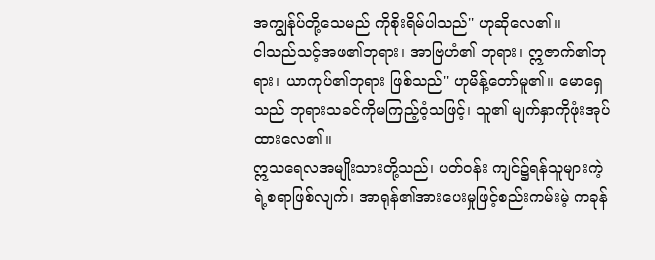အကျွန်ုပ်တို့သေမည် ကိုစိုးရိမ်ပါသည်'' ဟုဆိုလေ၏။
ငါသည်သင့်အဖ၏ဘုရား၊ အာဗြဟံ၏ ဘုရား၊ ဣဇာက်၏ဘုရား၊ ယာကုပ်၏ဘုရား ဖြစ်သည်'' ဟုမိန့်တော်မူ၏။ မောရှေသည် ဘုရားသခင်ကိုမကြည့်ဝံ့သဖြင့်၊ သူ၏ မျက်နှာကိုဖုံးအုပ်ထားလေ၏။
ဣသရေလအမျိုးသားတို့သည်၊ ပတ်ဝန်း ကျင်၌ရန်သူများကဲ့ရဲ့စရာဖြစ်လျက်၊ အာရုန်၏အားပေးမှုဖြင့်စည်းကမ်းမဲ့ ကခုန်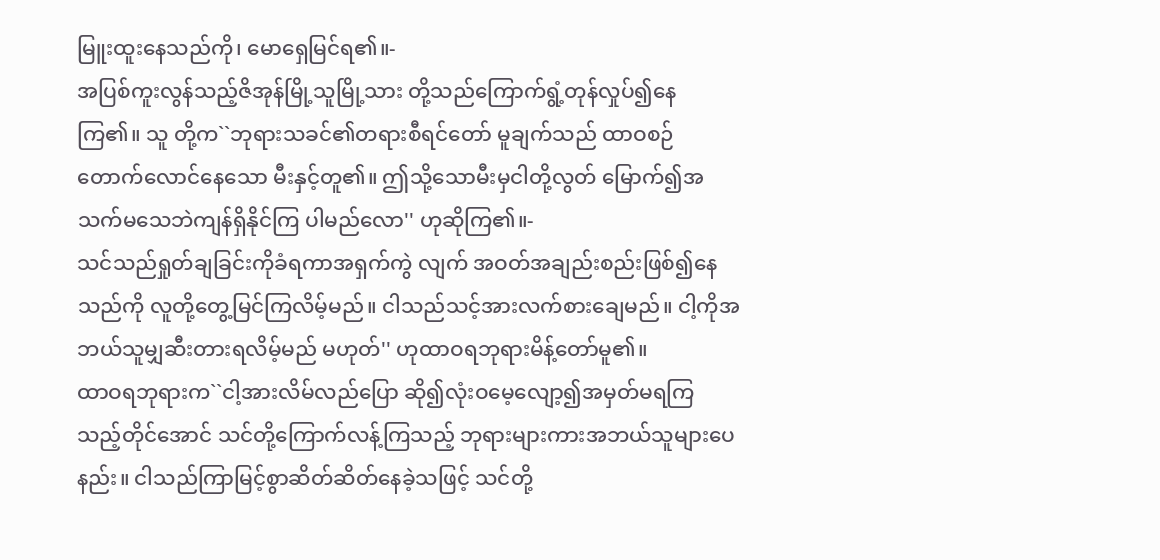မြူးထူးနေသည်ကို၊ မောရှေမြင်ရ၏။-
အပြစ်ကူးလွန်သည့်ဇိအုန်မြို့သူမြို့သား တို့သည်ကြောက်ရွံ့တုန်လှုပ်၍နေကြ၏။ သူ တို့က``ဘုရားသခင်၏တရားစီရင်တော် မူချက်သည် ထာဝစဉ်တောက်လောင်နေသော မီးနှင့်တူ၏။ ဤသို့သောမီးမှငါတို့လွတ် မြောက်၍အသက်မသေဘဲကျန်ရှိနိုင်ကြ ပါမည်လော'' ဟုဆိုကြ၏။-
သင်သည်ရှုတ်ချခြင်းကိုခံရကာအရှက်ကွဲ လျက် အဝတ်အချည်းစည်းဖြစ်၍နေသည်ကို လူတို့တွေ့မြင်ကြလိမ့်မည်။ ငါသည်သင့်အားလက်စားချေမည်။ ငါ့ကိုအဘယ်သူမျှဆီးတားရလိမ့်မည် မဟုတ်'' ဟုထာဝရဘုရားမိန့်တော်မူ၏။
ထာဝရဘုရားက``ငါ့အားလိမ်လည်ပြော ဆို၍လုံးဝမေ့လျော့၍အမှတ်မရကြ သည့်တိုင်အောင် သင်တို့ကြောက်လန့်ကြသည့် ဘုရားများကားအဘယ်သူများပေနည်း။ ငါသည်ကြာမြင့်စွာဆိတ်ဆိတ်နေခဲ့သဖြင့် သင်တို့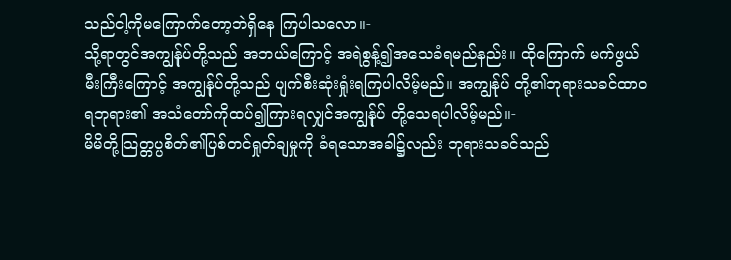သည်ငါ့ကိုမကြောက်တော့ဘဲရှိနေ ကြပါသလော။-
သို့ရာတွင်အကျွန်ုပ်တို့သည် အဘယ်ကြောင့် အရဲစွန့်၍အသေခံရမည်နည်း။ ထိုကြောက် မက်ဖွယ်မီးကြီးကြောင့် အကျွန်ုပ်တို့သည် ပျက်စီးဆုံးရှုံးရကြပါလိမ့်မည်။ အကျွန်ုပ် တို့၏ဘုရားသခင်ထာဝရဘုရား၏ အသံတော်ကိုထပ်၍ကြားရလျှင်အကျွန်ုပ် တို့သေရပါလိမ့်မည်။-
မိမိတို့သြတ္တပ္ပစိတ်၏ပြစ်တင်ရှုတ်ချမှုကို ခံရသောအခါ၌လည်း ဘုရားသခင်သည်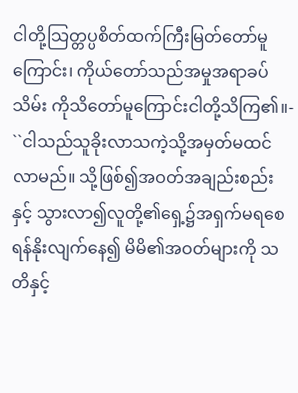ငါတို့သြတ္တပ္ပစိတ်ထက်ကြီးမြတ်တော်မူ ကြောင်း၊ ကိုယ်တော်သည်အမှုအရာခပ်သိမ်း ကိုသိတော်မူကြောင်းငါတို့သိကြ၏။-
``ငါသည်သူခိုးလာသကဲ့သို့အမှတ်မထင် လာမည်။ သို့ဖြစ်၍အဝတ်အချည်းစည်းနှင့် သွားလာ၍လူတို့၏ရှေ့၌အရှက်မရစေ ရန်နိုးလျက်နေ၍ မိမိ၏အဝတ်များကို သတိနှင့်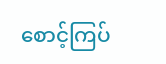စောင့်ကြပ်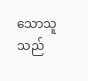သောသူသည်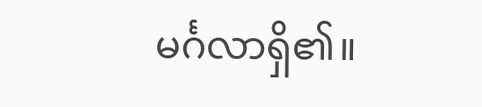မင်္ဂလာရှိ၏။